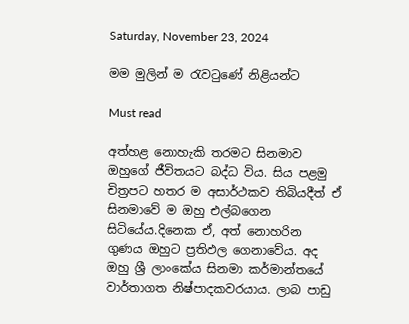Saturday, November 23, 2024

මම මුලින් ම රැවටුණේ නිළියන්ට

Must read

අත්හළ නොහැකි තරමට සිනමාව ඔහුගේ ජීවිතයට බද්ධ විය. සිය පළමු චිත්‍රපට හතර ම අසාර්ථකව තිබියදීත් ඒ සිනමාවේ ම ඔහු එල්බගෙන සිටියේය.දිනෙක ඒ, අත් නොහරින ගුණය ඔහුට ප්‍රතිඵල ගෙනාවේය. අද ඔහු ශ්‍රී ලාංකේය සිනමා කර්මාන්තයේ වාර්තාගත නිෂ්පාදකවරයාය. ලාබ පාඩු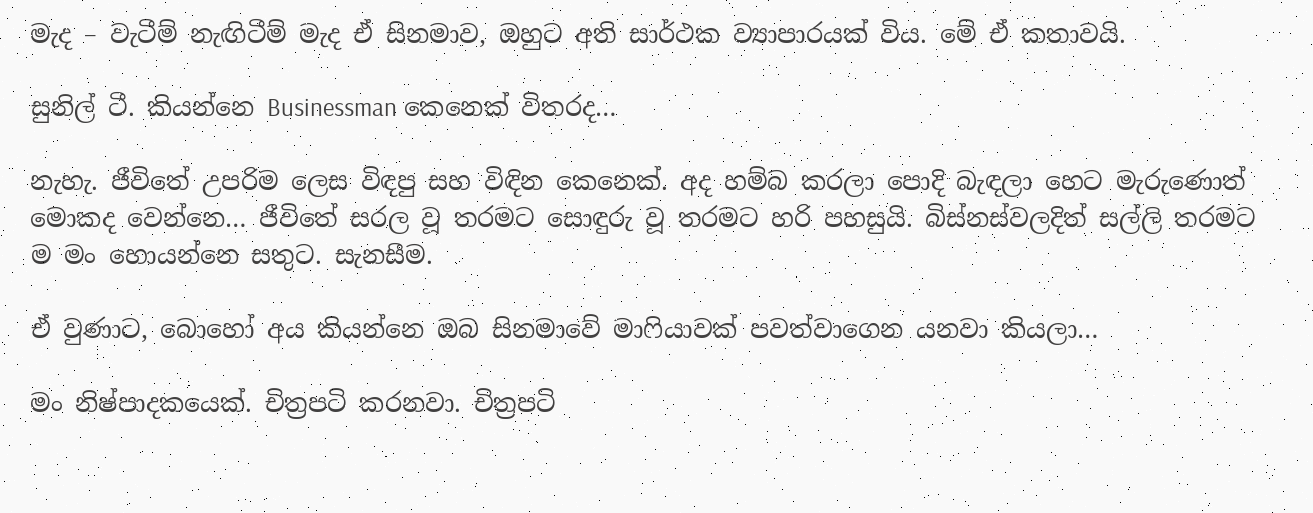මැද – වැටීම් නැඟිටීම් මැද ඒ සිනමාව, ඔහුට අති සාර්ථක ව්‍යාපාරයක් විය. මේ ඒ කතාවයි.

සුනිල් ටී. කියන්නෙ Businessman කෙනෙක් විතරද…

නැහැ. ජීවිතේ උපරිම ලෙස විඳපු සහ විඳින කෙනෙක්. අද හම්බ කරලා පොදි බැඳලා හෙට මැරුණොත් මොකද වෙන්නෙ… ජීවිතේ සරල වූ තරමට සොඳුරු වූ තරමට හරි පහසුයි. බිස්නස්වලදිත් සල්ලි තරමට ම මං හොයන්නෙ සතුට. සැනසීම.

ඒ වුණාට, බොහෝ අය කියන්නෙ ඔබ සිනමාවේ මාෆියාවක් පවත්වාගෙන යනවා කියලා…

මං නිෂ්පාදකයෙක්. චිත්‍රපටි කරනවා. චිත්‍රපටි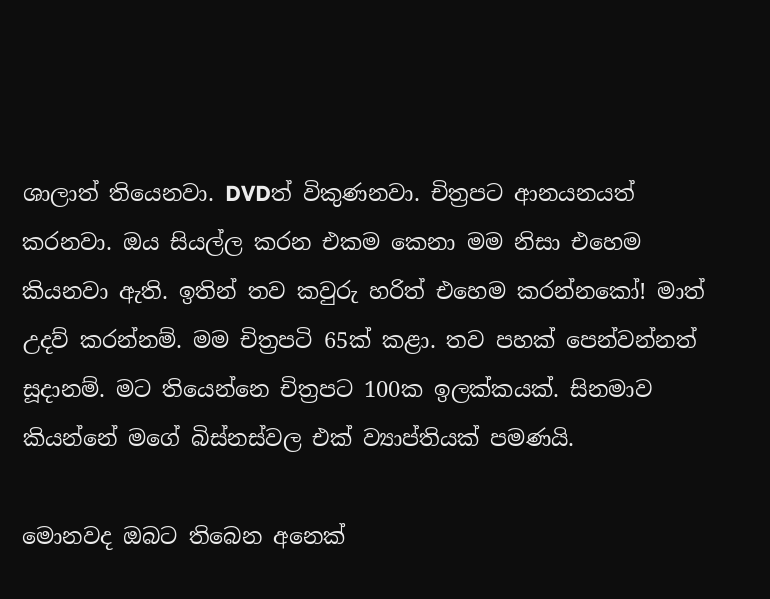ශාලාත් තියෙනවා. DVDත් විකුණනවා. චිත්‍රපට ආනයනයත් කරනවා. ඔය සියල්ල කරන එකම කෙනා මම නිසා ‍එහෙම කියනවා ඇති. ඉතින් තව කවුරු හරිත් එහෙම කරන්නකෝ! මාත් උදව් කරන්නම්. මම චිත්‍රපටි 65ක් කළා. තව පහක් පෙන්වන්නත් සූදානම්. මට තියෙන්නෙ චිත්‍රපට 100ක ඉලක්කයක්. සිනමාව කියන්නේ මගේ බිස්නස්වල එක් ව්‍යාප්තියක් පමණයි.

මොනවද ඔබට තිබෙන අනෙක්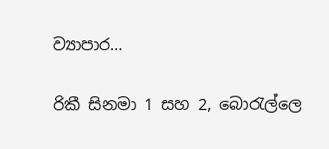ව්‍යාපාර…

රිකී සිනමා 1 සහ 2, බොරැල්ලෙ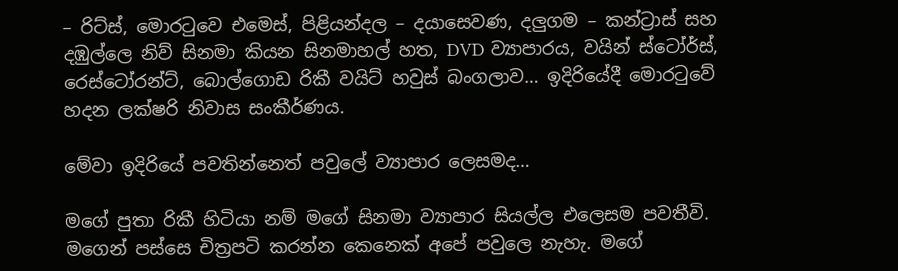– රිට්ස්, මොරටුවෙ එමෙස්, පිළියන්දල – දයාසෙවණ, දලුගම – කන්ට්‍රාස් සහ දඹුල්ලෙ නිව් සිනමා කියන සිනමාහල් හත, DVD ව්‍යාපාරය, වයින් ස්ටෝර්ස්, රෙස්ටෝරන්ට්, බොල්ගොඩ රිකී වයිට් හවුස් බංගලාව… ඉදිරියේදී මොරටුවේ හදන ලක්ෂරි නිවාස සංකීර්ණය.

මේවා ඉදිරියේ පවතින්නෙත් පවුලේ ව්‍යාපාර ලෙසමද…

මගේ පුතා රිකී හිටියා නම් මගේ සිනමා ව්‍යාපාර සියල්ල එලෙසම පවතීවි. මගෙන් පස්සෙ චිත්‍රපටි කරන්න කෙනෙක් අපේ පවුලෙ නැහැ. මගේ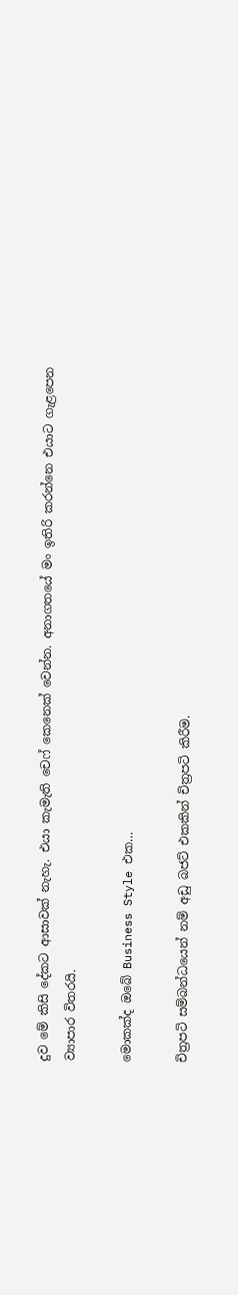දුව මේ කිසි දේකට ආසාවක් නැහැ. එයා කැමැති චෙෆ් කෙනෙක් වෙන්න. අනාගතයේ මං ඉතිරි කරන්නෙ එයාට ගැළපෙන ව්‍යාපාර විතරයි.

මොකක්ද ඔබේ Business Style එක…

චිත්‍රපටි සම්බන්ධයෙන් නම් අඩු බජට් එකකින් චිත්‍රපටි කිරීම.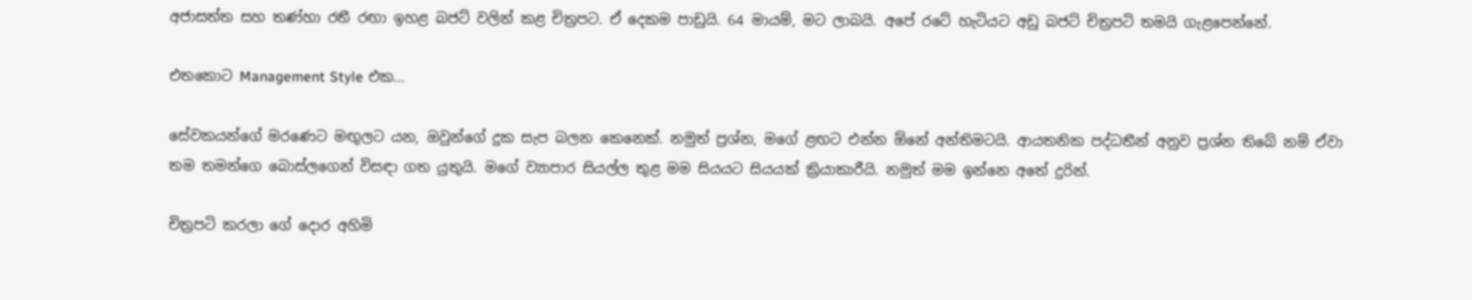අජාසත්ත සහ තණ්හා රතී රඟා ඉහළ බජට් වලින් කළ චිත්‍රපට. ඒ දෙකම පාඩුයි. 64 මායම්, මට ලාබයි. අපේ රටේ හැටියට අඩු බජට් චිත්‍රපටි තමයි ගැළපෙන්නේ.

එතකොට Management Style එක…

සේවකයන්ගේ මරණෙට මඟුලට යන, ඔවුන්ගේ දුක සැප බලන කෙනෙක්. නමුත් ප්‍රශ්න, මගේ ළඟට එන්න ඕනේ අන්තිමටයි. ආයතනික පද්ධතීන් අනුව ප්‍රශ්න තිබේ නම් ඒවා තම තමන්ගෙ බොස්ලගෙන් විසඳා ගත යුතුයි. මගේ ව්‍යාපාර සියල්ල තුළ මම සියයට සියයක් ක්‍රියාකාරීයි. නමුත් මම ඉන්නෙ අතේ දුරින්.

චිත්‍රපටි කරලා ගේ දොර අහිමි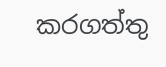කරගත්තු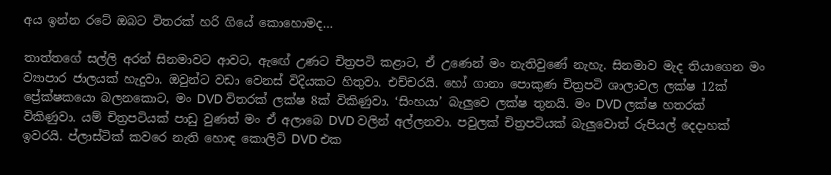අය ඉන්න රටේ ඔබට විතරක් හරි ගියේ කොහොමද…

තාත්තගේ සල්ලි අරන් සිනමාවට ආවට, ඇ‍ඟේ උණට චිත්‍රපටි කළාට, ඒ උණෙන් මං නැතිවුණේ නැහැ. සිනමාව මැද තියාගෙන මං ව්‍යාපාර ජාලයක් හැදුවා. ඔවුන්ට වඩා වෙනස් විදියකට හිතුවා. එච්චරයි. හෝ ගානා පොකුණ චිත්‍රපටි ශාලාවල ලක්ෂ 12ක් ප්‍රේක්ෂකයො බලනකොට, මං DVD විතරක් ලක්ෂ 8ක් විකිණුවා. ‘සිංහයා’ බැලුවෙ ලක්ෂ තුනයි. මං DVD ලක්ෂ හතරක් විකිණුවා. යම් චිත්‍රපටියක් පාඩු වුණත් මං ඒ අලාබෙ DVD වලින් අල්ලනවා. පවුලක් චිත්‍රපටියක් බැලුවොත් රුපියල් දෙදාහක් ඉවරයි. ප්ලාස්ටික් කවරෙ නැති හොඳ කොලිටි DVD එක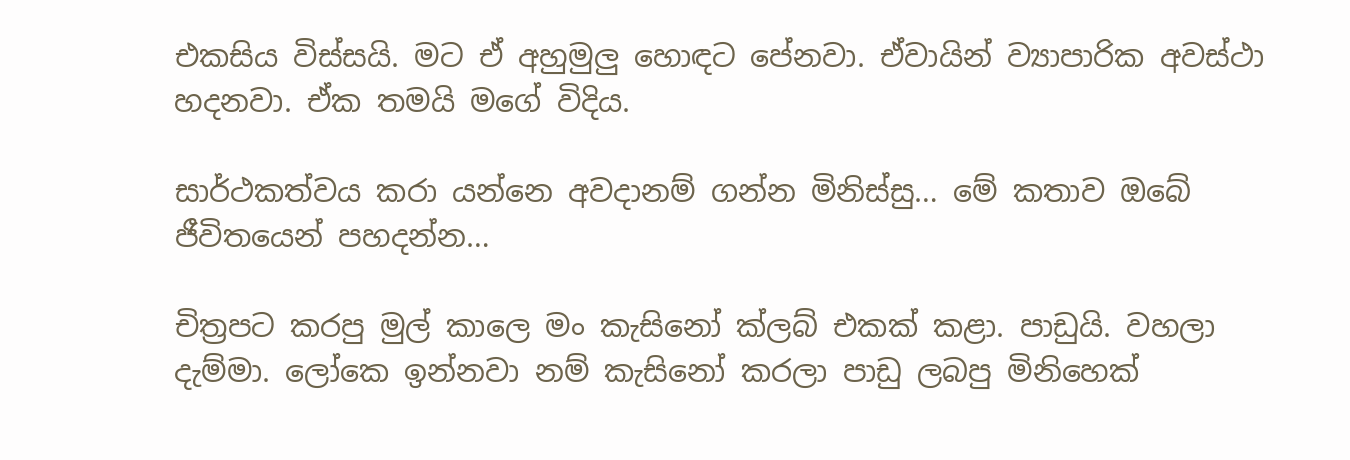එකසිය විස්සයි. මට ඒ අහුමුලු හොඳට පේනවා. ඒවායින් ව්‍යාපාරික අවස්ථා හදනවා. ඒක තමයි මගේ විදිය.

සාර්ථකත්වය කරා යන්නෙ අවදානම් ගන්න මිනිස්සු… මේ කතාව ‍ඔබේ ජීවිතයෙන් පහදන්න…

චිත්‍රපට කරපු මුල් කාලෙ මං කැසිනෝ ක්ලබ් එකක් කළා. පාඩුයි. වහලා දැම්මා. ලෝකෙ ඉන්නවා නම් කැසිනෝ කරලා පාඩු ලබපු මිනිහෙක්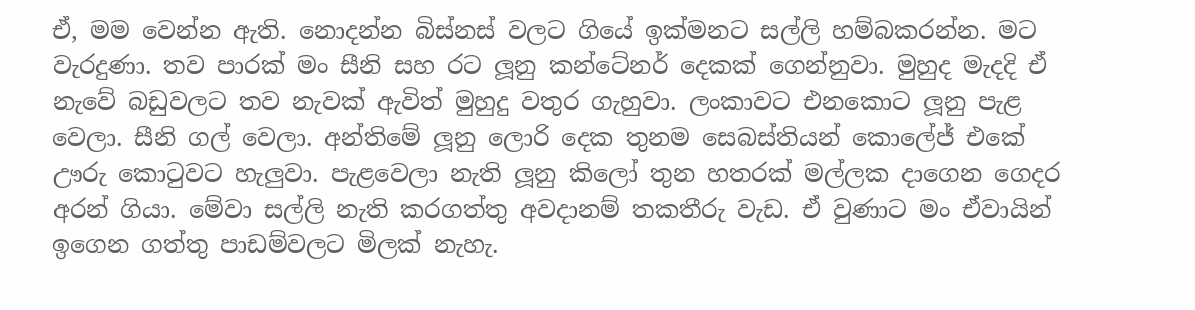ඒ, මම වෙන්න ඇති. නොදන්න බිස්නස් වලට ගියේ ඉක්මනට සල්ලි හම්බකරන්න. මට වැරදුණා. තව පාරක් මං සීනි සහ රට ලූනු කන්ටේනර් දෙකක් ගෙන්නුවා. මුහුද මැදදි ඒ නැවේ බඩුවලට තව නැවක් ඇවිත් මුහුදු වතුර ගැහුවා. ලංකාවට එනකොට ලූනු පැළ වෙලා. සීනි ගල් වෙලා. අන්තිමේ ලූනු ලොරි දෙක තුනම සෙබස්තියන් කොලේජ් එකේ ඌරු කොටුවට හැලුවා. පැළවෙලා නැති ලූනු කිලෝ ‍තුන හතරක් මල්ලක දාගෙන ගෙදර අරන් ගියා. මේවා සල්ලි නැති කරගත්තු අවදානම් තකතීරු වැඩ. ඒ වුණාට මං ඒවායින් ඉගෙන ගත්තු පාඩම්වලට මිලක් නැහැ.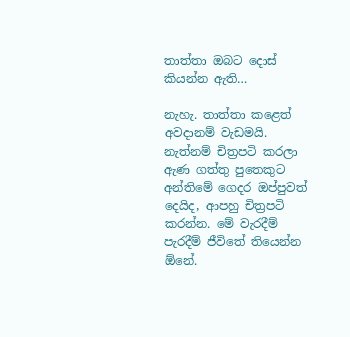තාත්තා ඔබට දොස් කියන්න ඇති…

නැහැ. තාත්තා කළෙත් අවදානම් වැඩමයි. නැත්නම් චිත්‍රපටි කරලා ඇණ ගත්තු පුතෙකුට අන්තිමේ ගෙදර ඔප්පුවත් දෙයිද, ආපහු චිත්‍රපටි කරන්න. මේ වැරදීම් පැරදීම් ජීවිතේ තියෙන්න ඕනේ.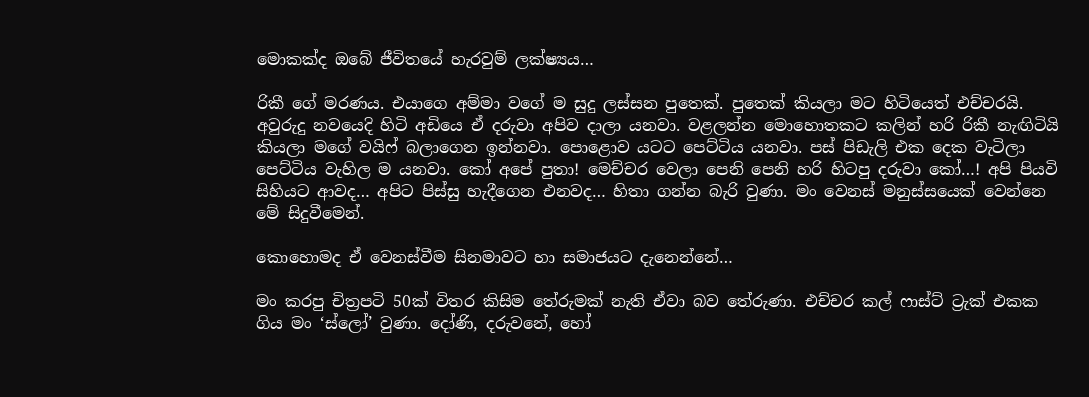මොකක්ද ඔබේ ජීවිතයේ හැරවුම් ලක්ෂ්‍යය…

රිකී ගේ මරණය. එයාගෙ අම්මා වගේ ම සුදු ලස්සන පුතෙක්. පුතෙක් කියලා මට හිටියෙත් එච්චරයි. අවුරුදු නවයෙදි හිටි අඩියෙ ඒ දරුවා අපිව දාලා යනවා. වළලන්න මොහොතකට කලින් හරි රිකී නැඟිටියි කියලා මගේ වයිෆ් බලාගෙන ඉන්නවා. පොළොව යටට පෙට්ටිය යනවා. පස් පිඩැලි එක දෙක වැටිලා පෙට්ටිය වැහිල ම යනවා. කෝ අපේ පුතා! මෙච්චර වෙලා පෙනි පෙනි හරි හිටපු දරුවා කෝ…! අපි පියවි සිහියට ආවද… අපිට පිස්සු හැදීගෙන එනවද… හිතා ගන්න බැරි වුණා. මං වෙනස් මනුස්සයෙක් වෙන්නෙ මේ සිදුවීමෙන්.

කොහොමද ඒ වෙනස්වීම සිනමාවට හා සමාජයට දැනෙන්නේ…

මං කරපු චිත්‍රපටි 50ක් විතර කිසිම තේරුමක් නැති ඒවා බව තේරුණා. එච්චර කල් ෆාස්ට් ට්‍රැක් එකක ගිය මං ‘ස්ලෝ’ වුණා. දෝණි, දරුවනේ, හෝ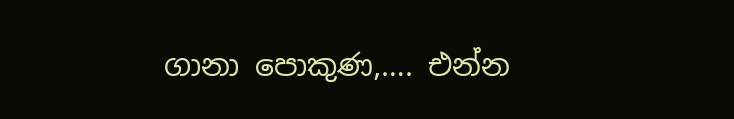ගානා පොකුණ,…. එන්න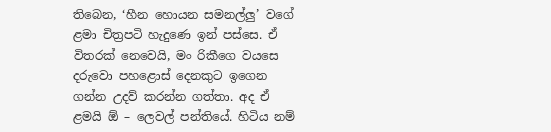තිබෙන, ‘හීන හොයන සමනල්ලු’ වගේ ළමා චිත්‍රපටි හැදුණෙ ඉන් පස්සෙ. ඒ විතරක් නෙවෙයි, මං රිකීගෙ වයසෙ දරුවො පහළොස් දෙනකුට ඉගෙන ගන්න උදව් කරන්න ගත්තා. අද ඒ ළමයි ඕ – ලෙවල් පන්තියේ. හිටිය නම්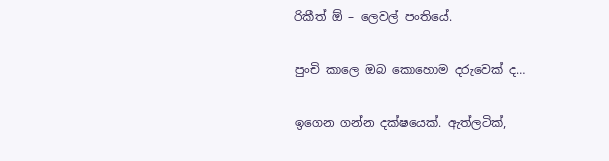රිකීත් ඕ – ලෙවල් පංතියේ.

පුංචි කාලෙ ඔබ කොහොම දරුවෙක් ද…

ඉගෙන ගන්න දක්ෂයෙක්. ඇත්ලටික්,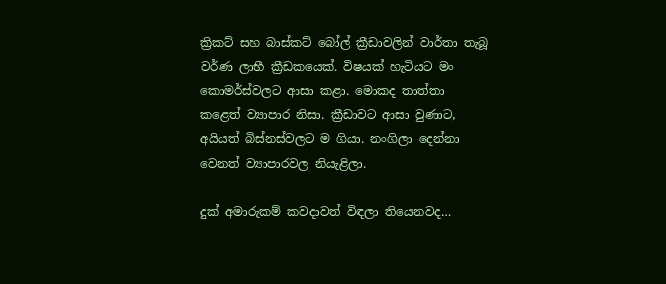ක්‍රිකට් සහ බාස්කට් බෝල් ක්‍රීඩාවලින් වාර්තා තැබූ වර්ණ ලාභී ක්‍රීඩකයෙක්. විෂයක් හැටියට මං කොමර්ස්වලට ආසා කළා. මොකද තාත්තා කළෙත් ව්‍යාපාර නිසා. ක්‍රීඩාවට ආසා වුණාට, අයියත් බිස්නස්වලට ම ගියා. නංගිලා දෙන්නා වෙනත් ව්‍යාපාරවල නියැළිලා.

දුක් අමාරුකම් කවදාවත් විඳලා තියෙනවද…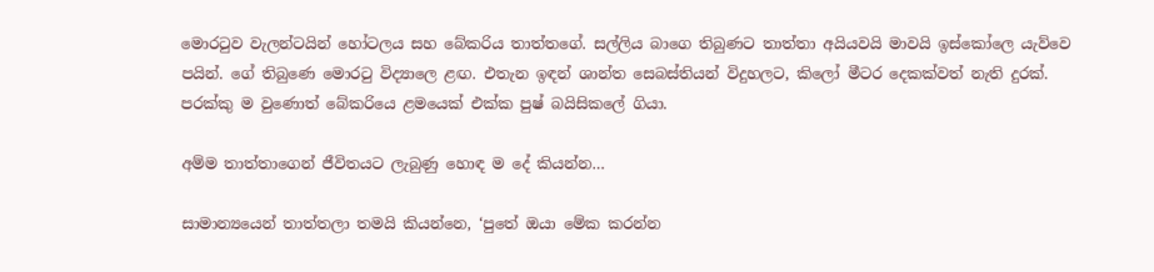මොරටුව වැලන්ටයින් හෝටලය සහ බේකරිය තාත්තගේ. සල්ලිය බාගෙ තිබුණට තාත්තා අයියවයි මාවයි ඉස්කෝලෙ යැව්වෙ පයින්. ගේ තිබුණෙ මොරටු විද්‍යාලෙ ළඟ. එතැන ඉඳන් ශාන්ත සෙබස්තියන් විදුහලට, කිලෝ මීටර දෙකක්වත් නැති දුරක්. පරක්කු ම වුණොත් බේකරියෙ ළමයෙක් එක්ක පුෂ් බයිසිකලේ ගියා.

අම්ම තාත්තාගෙන් ජීවිතයට ලැබුණු හොඳ ම දේ කියන්න…

සාමාන්‍යයෙන් තාත්තලා තමයි කියන්නෙ, ‘පුතේ ඔයා මේක කරන්න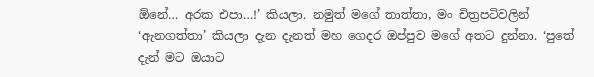ඕනේ… අරක එපා…!’ කියලා. නමුත් මගේ තාත්තා, මං චිත්‍රපටිවලින් ‘ඇනගත්තා’ කියලා දැන දැනත් මහ ගෙදර ඔප්පුව මගේ අතට දුන්නා. ‘පුතේ දැන් මට ඔයාට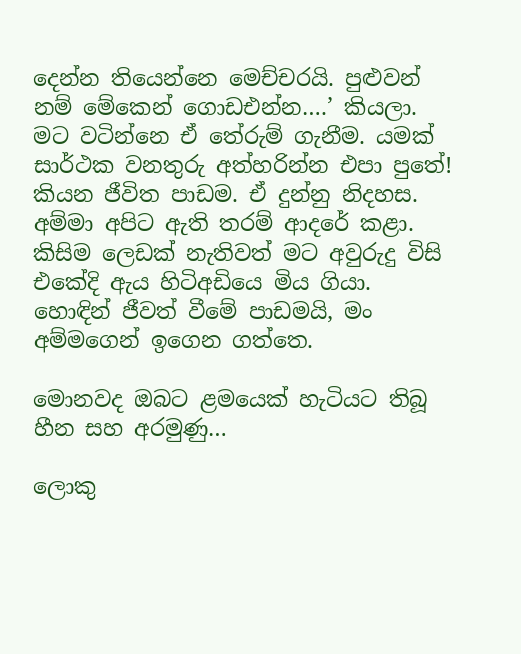දෙන්න තියෙන්නෙ මෙච්චරයි. පුළුවන් නම් මේකෙන් ගොඩඑන්න….’ කියලා. මට වටින්නෙ ඒ තේරුම් ගැනීම. යමක් සාර්ථක වනතුරු අත්හරින්න එපා පුතේ! කියන ජීවිත පාඩම. ඒ දුන්නු නිදහස. අම්මා අපිට ඇති තරම් ආදරේ කළා. කිසිම ලෙඩක් නැතිවත් මට අවු‍රුදු විසි එකේදි ඇය හිටිඅඩියෙ මිය ගියා. හොඳින් ජීවත් වීමේ පාඩමයි, මං අම්මගෙන් ඉගෙන ගත්තෙ.

මොනවද ඔබට ළමයෙක් හැටියට තිබූ හීන සහ අරමුණු…

ලොකු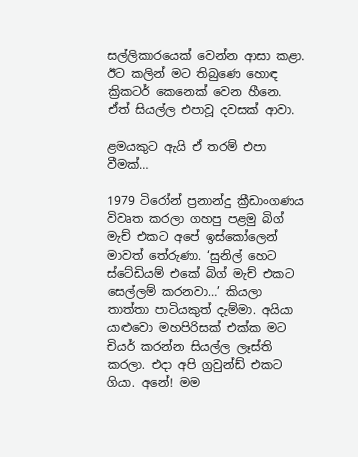සල්ලිකාරයෙක් වෙන්න ආසා කළා. ඊට කලින් මට තිබුණෙ හොඳ ක්‍රිකටර් කෙනෙක් වෙන හීනෙ. ඒත් සියල්ල එපාවූ දවසක් ආවා.

ළමයකුට ඇයි ඒ තරම් එපා වීමක්…

1979 ටිරෝන් ප්‍රනාන්දු ක්‍රීඩාංගණය විවෘත කරලා ගහපු පළමු බිග් මැච් එකට අපේ ඉස්කෝලෙන් මාවත් තේරුණා. ‘සුනිල් හෙට ස්ටේඩියම් එකේ බිග් මැච් එකට සෙල්ලම් කරනවා…’ කියලා තාත්තා පාටියකුත් දැම්මා. අයියා යාළුවො මහපිරිසක් එක්ක මට චියර් කරන්න සියල්ල ලෑස්ති කරලා. එදා අපි ග්‍රවුන්ඩ් එකට ගියා. අනේ! මම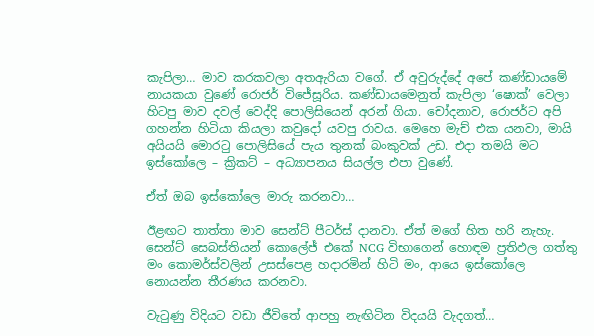කැපිලා… මාව කරකවලා අතඇරියා වගේ. ඒ අවුරුද්දේ අපේ කණ්ඩායමේ නායකයා වුණේ රොජර් විජේසූරිය. කණ්ඩායමෙනුත් කැපිලා ‘ෂොක්’ වෙලා හිටපු මාව දවල් වෙද්දි පොලිසියෙන් අරන් ගියා. චෝදනාව, රොජර්ට අපි ගහන්න හිටියා කියලා කවුදෝ යවපු රාවය. මෙහෙ මැච් එක යනවා, මායි අයියයි මොරටු පොලිසියේ පැය තුනක් බංකුවක් උඩ. එදා තමයි මට ඉස්කෝලෙ – ක්‍රිකට් – අධ්‍යාපනය සියල්ල එපා වුණේ.

ඒත් ඔබ ඉස්කෝලෙ මාරු කරනවා…

ඊළඟට තාත්තා මාව සෙන්ට් පීටර්ස් දානවා. ඒත් මගේ හිත හරි නැහැ. සෙන්ට් සෙබස්තියන් කොලේජ් එකේ NCG විභාගෙන් හොඳම ප්‍රතිඵල ගත්තු මං කොමර්ස්වලින් උසස්පෙළ හදාරමින් හිටි මං, ආයෙ ඉස්කෝලෙ නොයන්න තීරණය කරනවා.

වැටුණු විදියට වඩා ජීවිතේ ආපහු නැඟිටින විදයයි වැදගත්…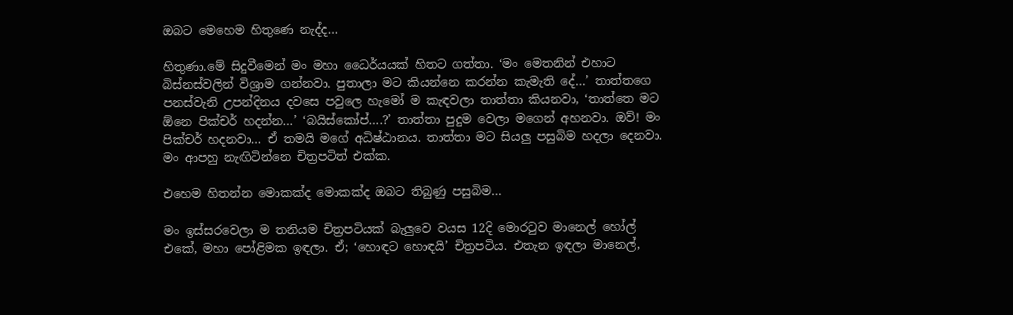ඔබට ‍මෙහෙම හිතුණෙ නැද්ද…

හිතුණා.මේ සිදුවීමෙන් මං මහා ධෛර්යයක් හිතට ගත්තා. ‘මං මෙතනින් එහාට බිස්නස්වලින් විශ්‍රාම ගන්නවා. පුතාලා මට කියන්නෙ කරන්න කැමැති දේ…’ තාත්තගෙ පනස්වැනි උපන්දිනය දවසෙ පවුලෙ හැමෝ ම කැඳවලා තාත්තා කියනවා, ‘තාත්තෙ මට ඕනෙ පික්චර් හදන්න…’ ‘බයිස්කෝප්….?’ තාත්තා පුදුම වෙලා මගෙන් අහනවා. ඔව්! මං පික්චර් හදනවා… ඒ තමයි මගේ අධිෂ්ඨානය. තාත්තා මට සියලු පසුබිම හදලා දෙනවා. මං ආපහු නැඟිටින්නෙ චිත්‍රපටිත් එක්ක.

එහෙම හිතන්න මොකක්ද මොකක්ද ඔබට තිබුණු පසුබිම…

මං ඉස්සරවෙලා ම තනියම චිත්‍රපටියක් බැලුවෙ වයස 12දි මොරටුව මානෙල් හෝල් එකේ, මහා පෝළිමක ඉඳලා. ඒ; ‘හොඳට හොඳයි’ චිත්‍රපටිය. එතැන ඉඳලා මානෙල්,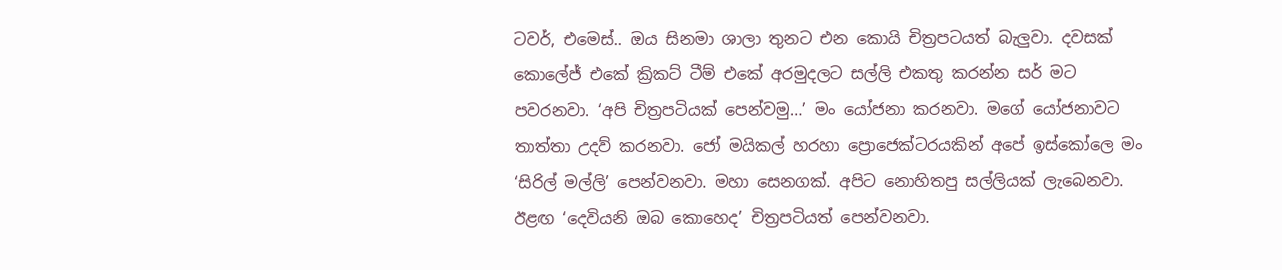ටවර්, එමෙස්.. ඔය සිනමා ශාලා තුනට එන කොයි චිත්‍රපටයත් බැලුවා. දවසක් කොලේජ් එකේ ක්‍රිකට් ටීම් එකේ අරමුදලට සල්ලි එකතු කරන්න සර් මට පවරනවා. ‘අපි චිත්‍රපටියක් පෙන්වමු…’ මං යෝජනා කරනවා. මගේ යෝජනාවට තාත්තා උදව් කරනවා. ජෝ මයිකල් හරහා ප්‍රොජෙක්ටරයකින් අපේ ඉස්කෝලෙ මං ‘සිරිල් මල්ලි’ පෙන්වනවා. මහා සෙනගක්. අපිට නොහිතපු සල්ලියක් ලැබෙනවා. ඊළඟ ‘දෙවියනි ඔබ කොහෙද’ චිත්‍රපටියත් පෙන්වනවා.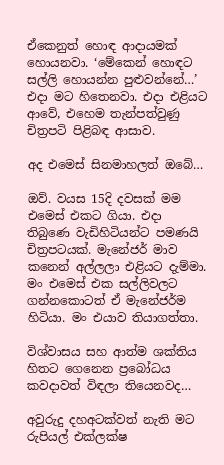ඒකෙනුත් හොඳ ආදායමක් හොයනවා. ‘මේකෙන් හොඳට සල්ලි හොයන්න පුළුවන්නේ…’ එදා මට හිතෙනවා. එදා එළියට ආවේ, එහෙම තැන්පත්වුණු චිත්‍රපටි පිළිබඳ ආසාව.

අද එමෙස් සිනමාහලත් ඔබේ…

ඔව්. වයස 15දි දවසක් මම එමෙස් එකට ගියා. එදා තිබුණෙ වැඩිහිටියන්ට පමණයි චිත්‍රපටයක්. මැනේජර් මාව කනෙන් අල්ලලා එළියට දැම්මා. මං එමෙස් එක සල්ලිවලට ගන්නකොටත් ඒ මැනේජර්ම හිටියා. මං එයාව තියාගත්තා.

විශ්වාසය සහ ආත්ම ශක්තිය හිතට ගෙනෙන ප්‍රබෝධය කවදාවත් විඳලා තියෙනවද…

අවුරුදු දහඅටක්වත් නැති මට රුපියල් එක්ලක්ෂ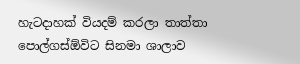හැටදාහක් ‍වියදම් කරලා තාත්තා පොල්ගස්ඕවිට සිනමා ශාලාව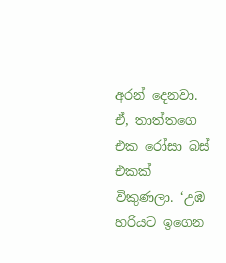අරන් දෙනවා. ඒ, තාත්තගෙ එක රෝසා බස් එකක් විකුණලා. ‘උඹ හරියට ඉගෙන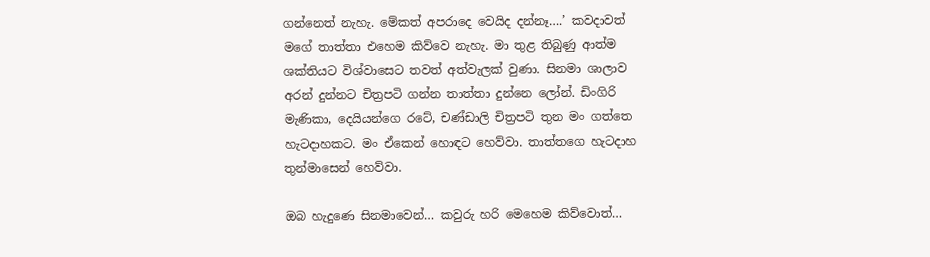ගන්නෙත් නැහැ. මේ‍කත් අපරාදෙ වෙයිද දන්නෑ….’ කවදාවත් මගේ තාත්තා එහෙම කිව්වෙ නැහැ. මා තුළ තිබුණු ආත්ම ශක්තියට විශ්වාසෙට තවත් අත්වැලක් වුණා. සිනමා ශාලාව අරන් දුන්නට චිත්‍රපටි ගන්න තාත්තා දුන්නෙ ලෝන්. ඩිංගිරි මැණිකා, දෙයියන්ගෙ රටේ, චණ්ඩාලි චිත්‍රපටි තුන මං ගත්තෙ හැටදාහකට. මං ඒකෙන් හොඳට හෙව්වා. තාත්තගෙ හැටදාහ තුන්මාසෙන් හෙව්වා.

ඔබ හැදුණෙ සිනමාවෙන්… කවුරු හරි මෙහෙම කිව්වොත්…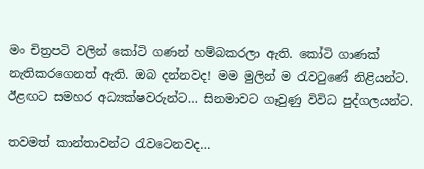මං චිත්‍රපටි වලින් කෝටි ගණන් හම්බකරලා ඇති. කෝටි ගාණක් නැතිකරගෙනත් ඇති. ඔබ දන්නවද! මම මුලින් ම රැවටුණේ නිළියන්ට. ඊළඟට සමහර අධ්‍යක්ෂවරුන්ට… සිනමාවට ගෑවුණු විවිධ පුද්ගලයන්ට.

තවමත් කාන්තාවන්ට රැවටෙනවද…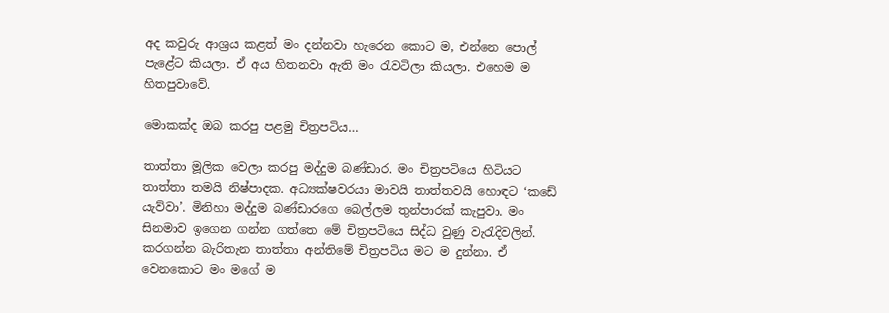අද කවුරු ආශ්‍රය කළත් මං දන්නවා හැරෙන කොට ම, එන්නෙ පොල් පැළේට කියලා. ඒ අය හිතනවා ඇති මං රැවටිලා කියලා. එහෙම ම හිතපුවාවේ.

මොකක්ද ඔබ කරපු පළමු චිත්‍රපටිය…

තාත්තා මූලික වෙලා කරපු මද්දුම බණ්ඩාර. මං චිත්‍රපටියෙ හිටියට තාත්තා තමයි නිෂ්පාදක. අධ්‍යක්ෂවරයා මාවයි තාත්තවයි හොඳට ‘කඩේ යැව්වා’. මිනිහා මද්දුම බණ්ඩාරගෙ බෙල්ලම තුන්පාරක් කැපුවා. මං සිනමාව ඉගෙන ගන්න ගත්තෙ මේ චිත්‍රපටියෙ සිද්ධ වුණු වැරැදිවලින්. කරගන්න බැරිතැන තාත්තා අන්තිමේ චිත්‍රපටිය මට ම දුන්නා. ඒ වෙනකොට මං මගේ ම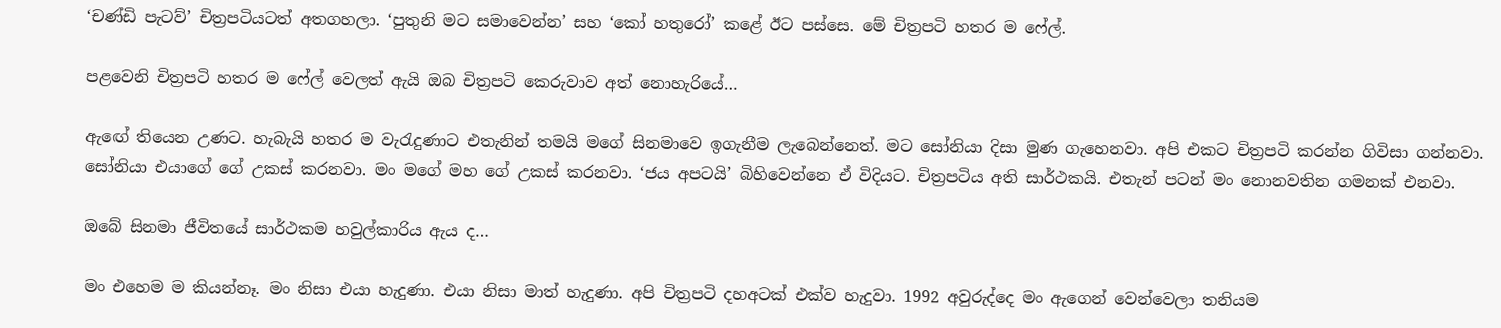‘චණ්ඩි පැටව්’ චිත්‍රපටියටත් අතගහලා. ‘පුතුනි මට සමාවෙන්න’ සහ ‘කෝ හතුරෝ’ කළේ ඊට පස්සෙ. මේ චිත්‍රපටි හතර ම ෆේල්.

පළවෙනි චිත්‍රපටි හතර ම ෆේල් වෙලත් ඇයි ඔබ චිත්‍රපටි කෙරුවාව අත් නොහැරියේ…

ඇ‍ඟේ තියෙන උණට. හැබැයි හතර ම වැරැදුණාට එතැනින් තමයි මගේ සිනමාවෙ ඉගැනීම ලැබෙන්නෙත්. මට සෝනියා දිසා මුණ ගැහෙනවා. අපි එකට චිත්‍රපටි කරන්න ගිවිසා ගන්නවා. සෝනියා එයාගේ ගේ උකස් කරනවා. මං මගේ මහ ගේ උකස් කරනවා. ‘ජය අපටයි’ බිහිවෙන්නෙ ඒ විදියට. චිත්‍රපටිය අති සාර්ථකයි. එතැන් පටන් මං නොනවතින ගමනක් එනවා.

ඔබේ සිනමා ජීවිතයේ සාර්ථකම හවුල්කාරිය ඇය ද…

මං එහෙම ම කියන්නෑ. මං නිසා එයා හැදුණා. එයා නිසා මාත් හැදුණා. අපි චිත්‍රපටි දහඅටක් එක්ව හැදුවා. 1992 අවුරුද්දෙ මං ඇගෙන් වෙන්වෙලා තනියම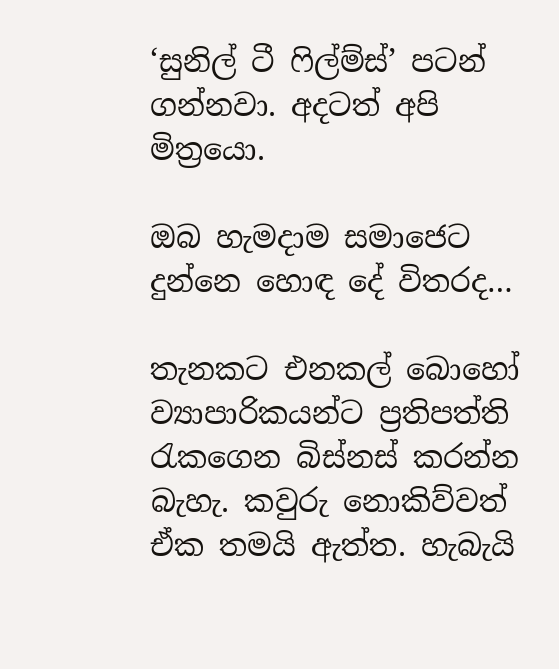‘සුනිල් ටී ‍ෆිල්ම්ස්’ පටන් ගන්නවා. අදටත් අපි මිත්‍රයො.

ඔබ හැමදාම සමාජෙට දුන්නෙ හොඳ දේ විතරද…

තැනකට එනකල් බොහෝ ව්‍යාපාරිකයන්ට ප්‍රතිපත්ති රැකගෙන බිස්නස් කරන්න බැහැ. කවුරු නොකිව්වත් ඒක තමයි ඇත්ත. හැබැයි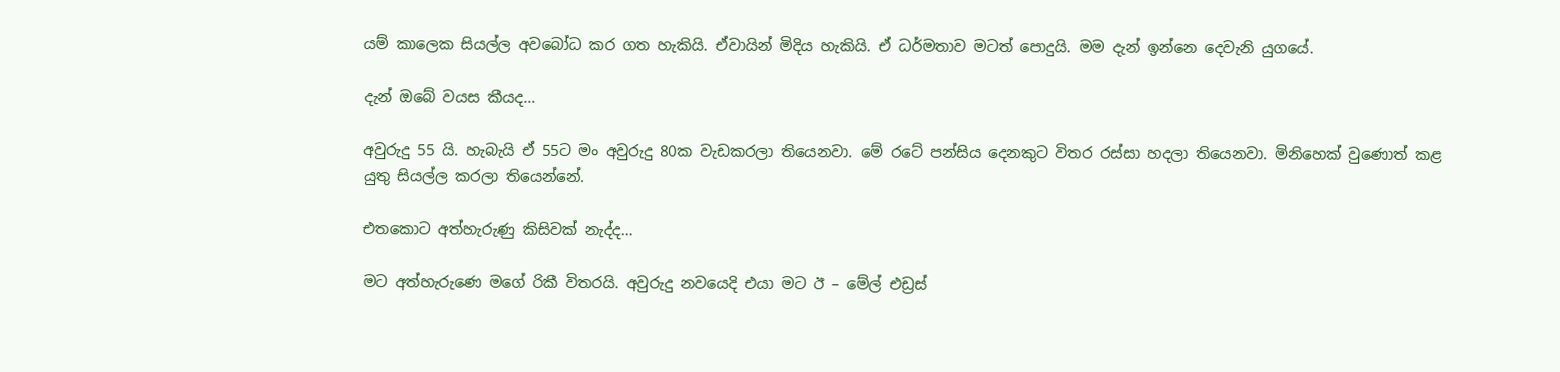යම් කාලෙක සියල්ල අවබෝධ කර ගත හැකියි. ඒවායින් මිදිය හැකියි. ඒ ධර්මතාව මටත් පොදුයි. මම දැන් ඉන්නෙ දෙවැනි යුගයේ.

දැන් ඔබේ වයස කීයද…

අවුරුදු 55 යි. හැබැයි ඒ 55ට මං අවුරුදු 80ක වැඩකරලා තියෙනවා. මේ රටේ පන්සිය දෙනකුට විතර රස්සා හදලා තියෙනවා. මිනිහෙක් වුණොත් කළ යුතු සියල්ල කරලා තියෙන්නේ.

එතකොට අත්හැරුණු කිසිවක් නැද්ද…

මට අත්හැරුණෙ මගේ රිකී විතරයි. අවුරුදු නවයෙදි එයා මට ඊ – මේල් එඩ්‍රස්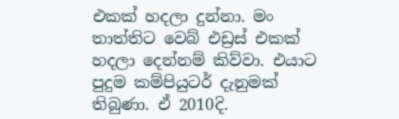එකක් හදලා දුන්නා. මං තාත්තිට වෙබ් එඩ්‍රස් එකක් හදලා දෙන්නම් කිව්වා. එයාට පුදුම කම්පියුටර් දැනුමක් තිබුණා. ඒ 2010දි.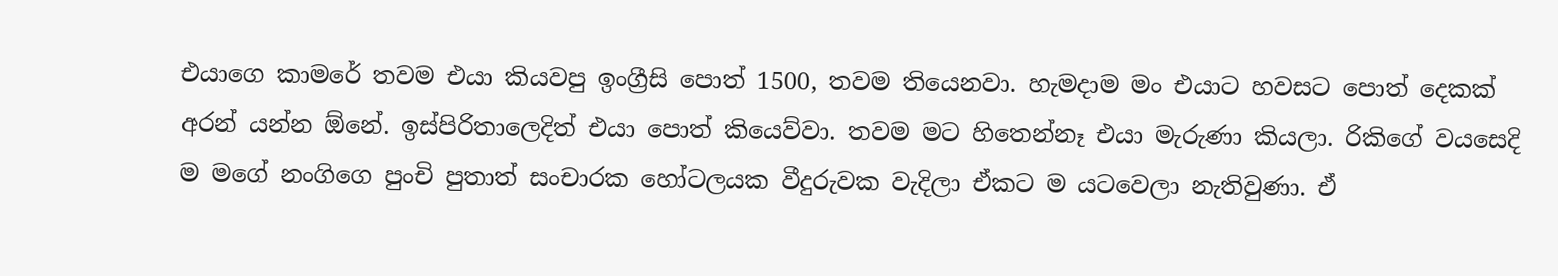එයාගෙ කාමරේ තවම එයා කියවපු ඉංග්‍රීසි පොත් 1500, තවම තියෙනවා. හැමදාම මං එයාට හවසට පොත් දෙකක් අරන් යන්න ඕනේ. ඉස්පිරිතාලෙදිත් එයා පොත් කියෙව්වා. තවම මට හිතෙන්නෑ එයා මැරුණා කියලා. රිකිගේ වයසෙදි ම මගේ නංගිගෙ පුංචි පුතාත් සංචාරක හෝටලයක වීදුරුවක වැදිලා ඒකට ම යටවෙලා නැතිවුණා. ඒ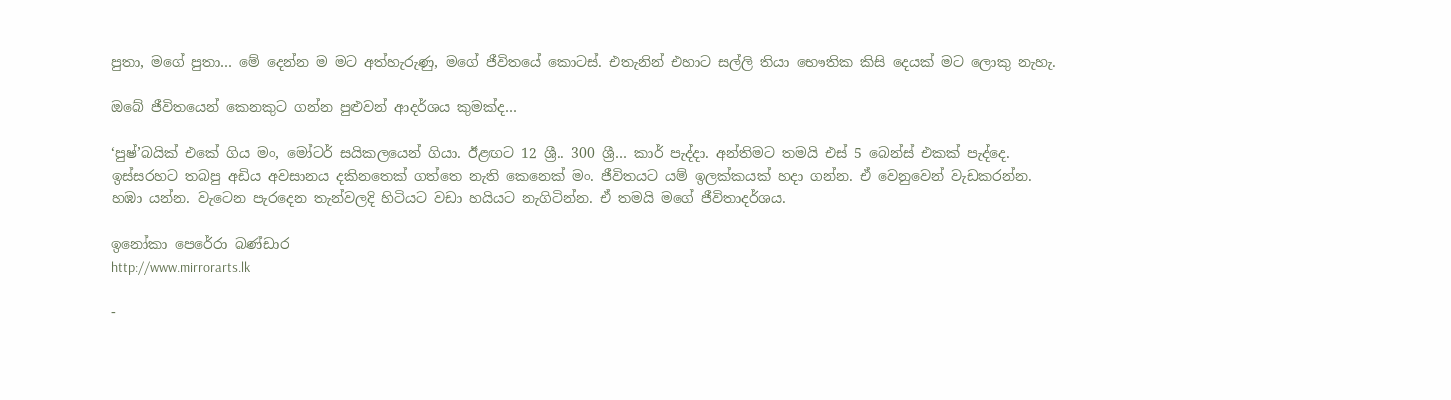පුතා, මගේ පුතා… මේ දෙන්න ම මට අත්හැරුණු, මගේ ජීවිතයේ කොටස්. එතැනින් එහාට සල්ලි තියා භෞතික කිසි දෙයක් මට ලොකු නැහැ.

ඔබේ ජීවිතයෙන් කෙනකුට ගන්න පුළුවන් ආදර්ශය කුමක්ද…

‘පුෂ්’බයික් එකේ ගිය මං, මෝටර් සයිකලයෙන් ගියා. ඊළඟට 12 ශ්‍රී.. 300 ශ්‍රී… කාර් පැද්දා. අන්තිමට තමයි එස් 5 බෙන්ස් එකක් පැද්දෙ. ඉස්සරහට තබපු අඩිය අවසානය දකිනතෙක් ගත්තෙ නැති කෙනෙක් මං. ජීවිතයට යම් ඉලක්කයක් හදා ගන්න. ඒ වෙනුවෙන් වැඩකරන්න. හඹා යන්න. වැටෙන පැරදෙන තැන්වලදි හිටියට වඩා හයියට නැගිටින්න. ඒ තමයි මගේ ජීවිතාදර්ශය.

ඉනෝකා පෙරේරා බණ්ඩාර
http://www.mirrorarts.lk

-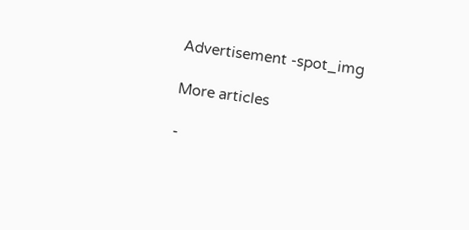Advertisement -spot_img

More articles

-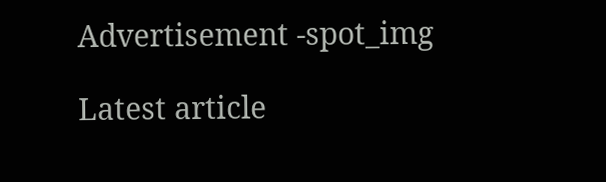Advertisement -spot_img

Latest article